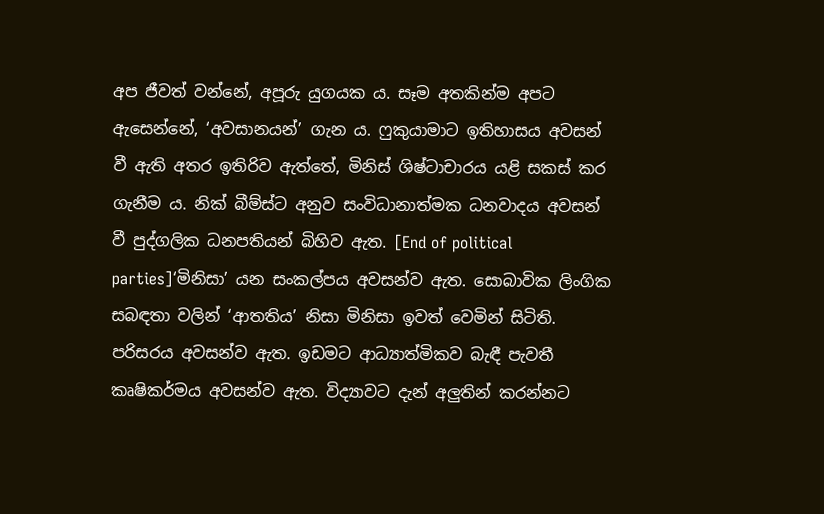අප ජීවත් වන්නේ, අපූරු යුගයක ය. සෑම අතකින්ම අපට ඇසෙන්නේ, ‘අවසානයන්’ ගැන ය. ෆුකුයාමාට ඉතිහාසය අවසන් වී ඇති අතර ඉතිරිව ඇත්තේ, මිනිස් ශිෂ්ටාචාරය යළි සකස් කර ගැනීම ය. නික් බීම්ස්ට අනුව සංවිධානාත්මක ධනවාදය අවසන් වී පුද්ගලික ධනපතියන් බිහිව ඇත. [End of political parties]‘මිනිසා’ යන සංකල්පය අවසන්ව ඇත. සොබාවික ලිංගික සබඳතා වලින් ‘ආතතිය’ නිසා මිනිසා ඉවත් වෙමින් සිටිති. පරිසරය අවසන්ව ඇත. ඉඩමට ආධ්‍යාත්මිකව බැඳී පැවතී කෘෂිකර්මය අවසන්ව ඇත. විද්‍යාවට දැන් අලුතින් කරන්නට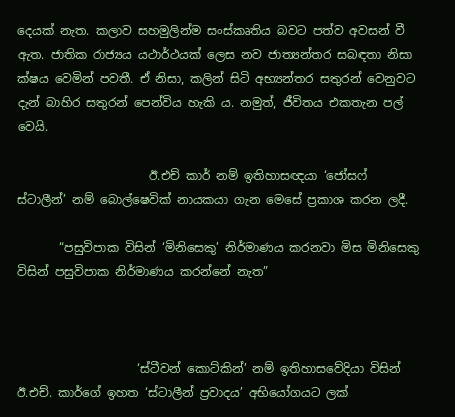දෙයක් නැත. කලාව සහමුලින්ම සංස්කෘතිය බවට පත්ව අවසන් වී ඇත. ජාතික රාජ්‍යය යථාර්ථයක් ලෙස නව ජාත්‍යන්තර සබඳතා නිසා ක්ෂය වෙමින් පවතී. ඒ නිසා, කලින් සිටි අභ්‍යන්තර සතුරන් වෙනුවට දැන් බාහිර සතුරන් පෙන්විය හැකි ය. නමුත්, ජීවිතය එකතැන පල් වෙයි.

                      ඊ.එච් කාර් නම් ඉතිහාසඥයා ‘ජෝසෆ් ස්ටාලීන්’ නම් බොල්ෂෙවික් නායකයා ගැන මෙසේ ප්‍රකාශ කරන ලදී.

       “පසුවිපාක විසින් ‘මිනිසෙකු’ නිර්මාණය කරනවා මිස මිනිසෙකු විසින් පසුවිපාක නිර්මාණය කරන්නේ නැත”



                    ‘ස්ටීවන් කොට්කින්’ නම් ඉතිහාසවේදියා විසින් ඊ.එච්. කාර්ගේ ඉහත ‘ස්ටාලීන් ප්‍රවාදය’ අභියෝගයට ලක්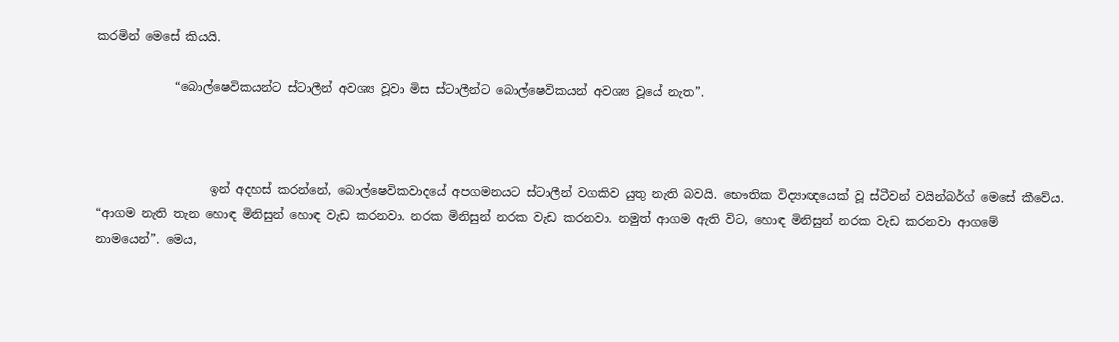කරමින් මෙසේ කියයි.

             “බොල්ෂෙවිකයන්ට ස්ටාලීන් අවශ්‍ය වූවා මිස ස්ටාලීන්ට බොල්ෂෙවිකයන් අවශ්‍ය වූයේ නැත”.



                   ඉන් අදහස් කරන්නේ, බොල්ෂෙවිකවාදයේ අපගමනයට ස්ටාලීන් වගකිව යුතු නැති බවයි. භෞතික විද්‍යාඥයෙක් වූ ස්ටීවන් වයින්බර්ග් මෙසේ කීවේය. “ආගම නැති තැන හොඳ මිනිසුන් හොඳ වැඩ කරනවා. නරක මිනිසුන් නරක වැඩ කරනවා. නමුත් ආගම ඇති විට, හොඳ මිනිසුන් නරක වැඩ කරනවා ආගමේ නාමයෙන්”. මෙය,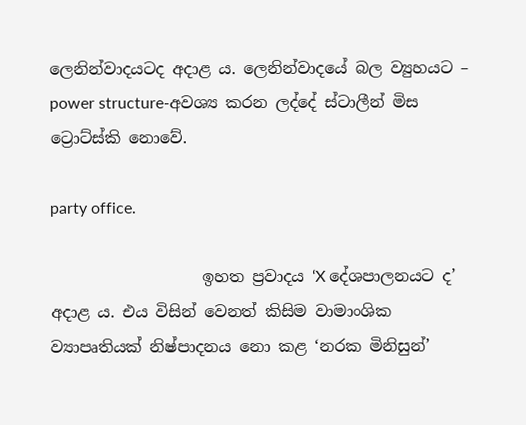ලෙනින්වාදයටද අදාළ ය. ලෙනින්වාදයේ බල ව්‍යුහයට – power structure-අවශ්‍ය කරන ලද්දේ ස්ටාලීන් මිස ට්‍රොට්ස්කි නොවේ.

party office.

                   ඉහත ප්‍රවාදය ‘X දේශපාලනයට ද’ අදාළ ය. එය විසින් වෙනත් කිසිම වාමාංශික ව්‍යාපෘතියක් නිෂ්පාදනය නො කළ ‘නරක මිනිසුන්’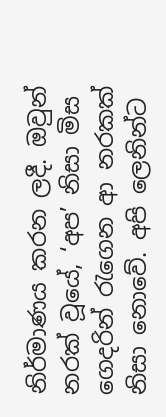නිර්මාණය කරන ලදී. ඔවුන් නරක් වූයේ, ‘අප’ නිසා මිස ගෙදරින් රැගෙන ආ නරකක් නිසා නොවේ. අපි ලෙනින්ට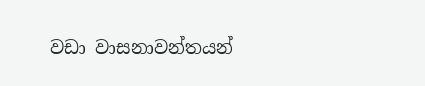වඩා වාසනාවන්තයන්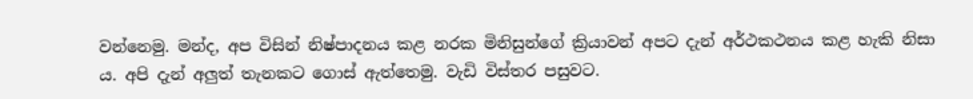වන්නෙමු. මන්ද, අප විසින් නිෂ්පාදනය කළ නරක මිනිසුන්ගේ ක්‍රියාවන් අපට දැන් අර්ථකථනය කළ හැකි නිසා ය. අපි දැන් අලුත් තැනකට ගොස් ඇත්තෙමු. වැඩි විස්තර පසුවට.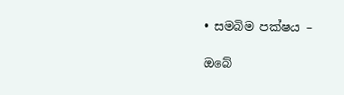• සමබිම පක්ෂය –

ඔබේ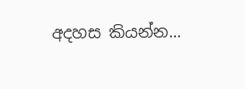අදහස කියන්න...